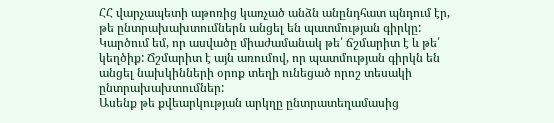ՀՀ վարչապետի աթոռից կառչած անձն անընդհատ պնդում էր, թե ընտրախախտումներն անցել են պատմության գիրկը: Կարծում եմ, որ ասվածը միաժամանակ թե՛ ճշմարիտ է և թե՛ կեղծիք: Ճշմարիտ է այն առումով, որ պատմության գիրկն են անցել նախկինների օրոք տեղի ունեցած որոշ տեսակի ընտրախախտումներ:
Ասենք թե քվեարկության արկղը ընտրատեղամասից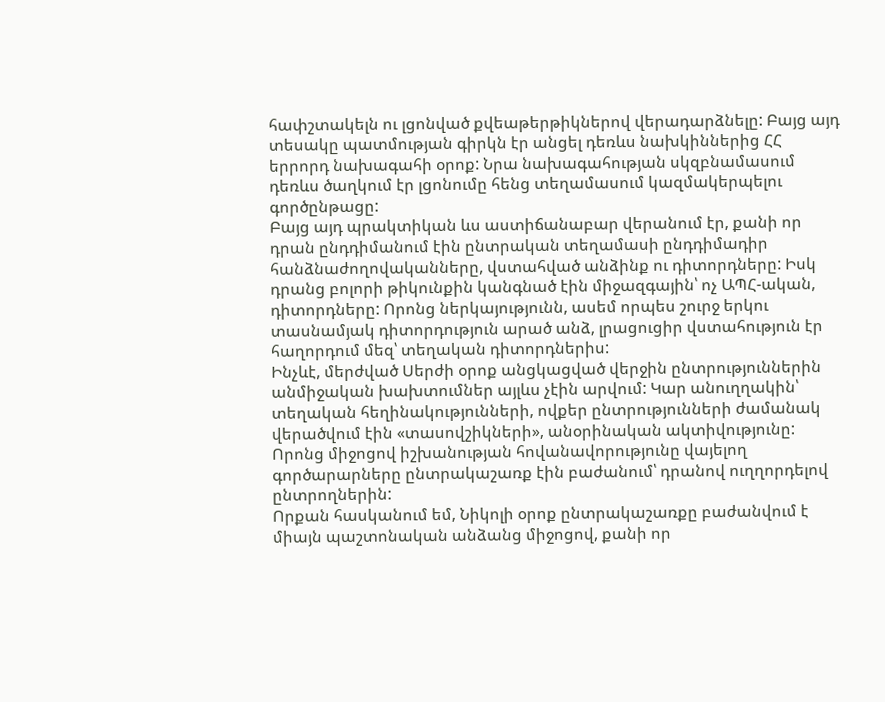հափշտակելն ու լցոնված քվեաթերթիկներով վերադարձնելը: Բայց այդ տեսակը պատմության գիրկն էր անցել դեռևս նախկիններից ՀՀ երրորդ նախագահի օրոք: Նրա նախագահության սկզբնամասում դեռևս ծաղկում էր լցոնումը հենց տեղամասում կազմակերպելու գործընթացը:
Բայց այդ պրակտիկան ևս աստիճանաբար վերանում էր, քանի որ դրան ընդդիմանում էին ընտրական տեղամասի ընդդիմադիր հանձնաժողովականները, վստահված անձինք ու դիտորդները: Իսկ դրանց բոլորի թիկունքին կանգնած էին միջազգային՝ ոչ ԱՊՀ-ական, դիտորդները: Որոնց ներկայությունն, ասեմ որպես շուրջ երկու տասնամյակ դիտորդություն արած անձ, լրացուցիր վստահություն էր հաղորդում մեզ՝ տեղական դիտորդներիս:
Ինչևէ, մերժված Սերժի օրոք անցկացված վերջին ընտրություններին անմիջական խախտումներ այլևս չէին արվում: Կար անուղղակին՝ տեղական հեղինակությունների, ովքեր ընտրությունների ժամանակ վերածվում էին «տասովշիկների», անօրինական ակտիվությունը: Որոնց միջոցով իշխանության հովանավորությունը վայելող գործարարները ընտրակաշառք էին բաժանում՝ դրանով ուղղորդելով ընտրողներին:
Որքան հասկանում եմ, Նիկոլի օրոք ընտրակաշառքը բաժանվում է միայն պաշտոնական անձանց միջոցով, քանի որ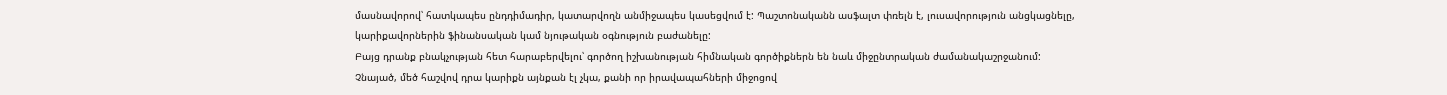մասնավորով՝ հատկապես ընդդիմադիր, կատարվողն անմիջապես կասեցվում է: Պաշտոնականն ասֆալտ փռելն է, լուսավորություն անցկացնելը, կարիքավորներին ֆինանսական կամ նյութական օգնություն բաժանելը:
Բայց դրանք բնակչության հետ հարաբերվելու՝ գործող իշխանության հիմնական գործիքներն են նաև միջընտրական ժամանակաշրջանում: Չնայած, մեծ հաշվով դրա կարիքն այնքան էլ չկա, քանի որ իրավապահների միջոցով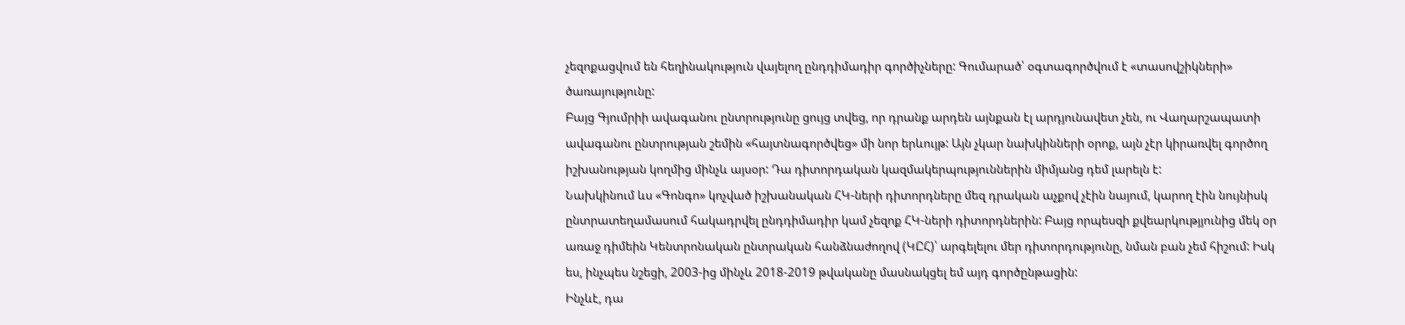չեզոքացվում են հեղինակություն վայելող ընդդիմադիր գործիչները: Գումարած՝ օգտագործվում է «տասովշիկների» ծառայությունը:
Բայց Գյումրիի ավագանու ընտրությունը ցույց տվեց, որ դրանք արդեն այնքան էլ արդյունավետ չեն, ու Վաղարշապատի ավագանու ընտրության շեմին «հայտնագործվեց» մի նոր երևույթ: Այն չկար նախկինների օրոք, այն չէր կիրառվել գործող իշխանության կողմից մինչև այսօր: Դա դիտորդական կազմակերպություններին միմյանց դեմ լարելն է:
Նախկինում ևս «Գոնգո» կոչված իշխանական ՀԿ-ների դիտորդները մեզ դրական աչքով չէին նայում, կարող էին նույնիսկ ընտրատեղամասում հակադրվել ընդդիմադիր կամ չեզոք ՀԿ-ների դիտորդներին: Բայց որպեսզի քվեարկությյունից մեկ օր առաջ դիմեին Կենտրոնական ընտրական հանձնաժողով (ԿԸՀ)՝ արգելելու մեր դիտորդությունը, նման բան չեմ հիշում: Իսկ ես, ինչպես նշեցի, 2003-ից մինչև 2018-2019 թվականը մասնակցել եմ այդ գործընթացին:
Ինչևէ, դա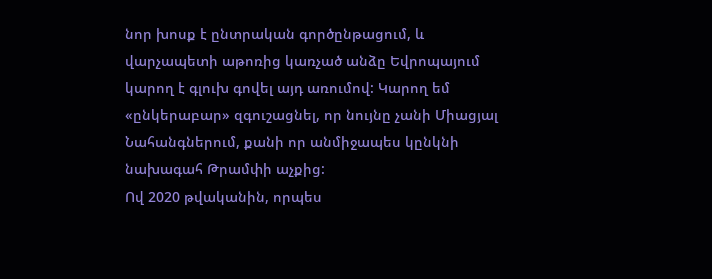նոր խոսք է ընտրական գործընթացում, և վարչապետի աթոռից կառչած անձը Եվրոպայում կարող է գլուխ գովել այդ առումով: Կարող եմ «ընկերաբար» զգուշացնել, որ նույնը չանի Միացյալ Նահանգներում, քանի որ անմիջապես կընկնի նախագահ Թրամփի աչքից:
Ով 2020 թվականին, որպես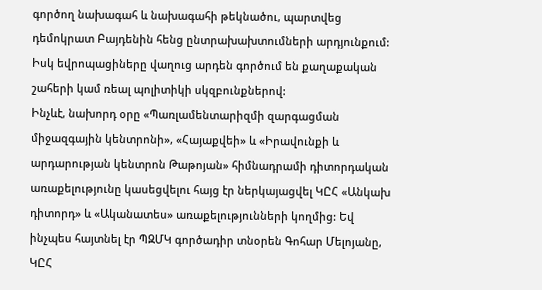գործող նախագահ և նախագահի թեկնածու, պարտվեց դեմոկրատ Բայդենին հենց ընտրախախտումների արդյունքում: Իսկ եվրոպացիները վաղուց արդեն գործում են քաղաքական շահերի կամ ռեալ պոլիտիկի սկզբունքներով:
Ինչևէ, նախորդ օրը «Պառլամենտարիզմի զարգացման միջազգային կենտրոնի», «Հայաքվեի» և «Իրավունքի և արդարության կենտրոն Թաթոյան» հիմնադրամի դիտորդական առաքելությունը կասեցվելու հայց էր ներկայացվել ԿԸՀ «Անկախ դիտորդ» և «Ականատես» առաքելությունների կողմից: Եվ ինչպես հայտնել էր ՊԶՄԿ գործադիր տնօրեն Գոհար Մելոյանը, ԿԸՀ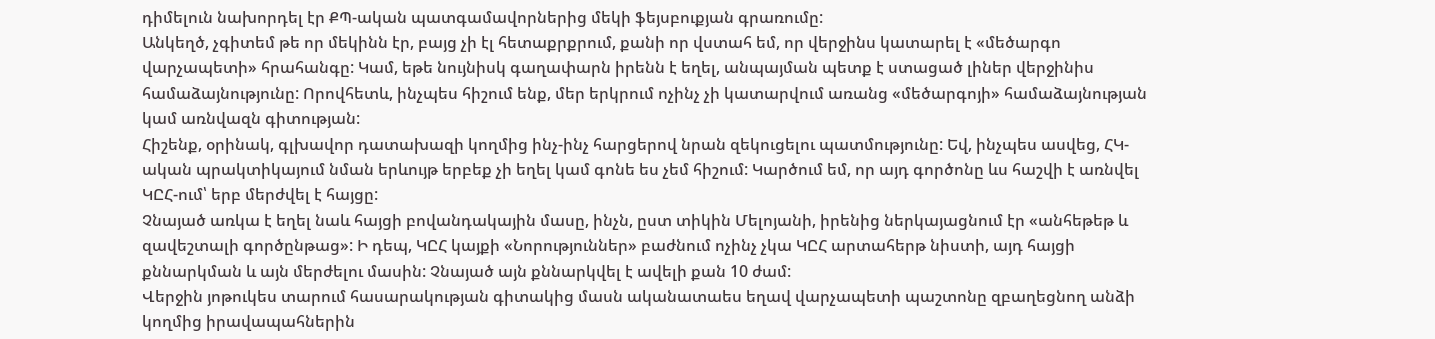դիմելուն նախորդել էր ՔՊ-ական պատգամավորներից մեկի ֆեյսբուքյան գրառումը:
Անկեղծ, չգիտեմ թե որ մեկինն էր, բայց չի էլ հետաքրքրում, քանի որ վստահ եմ, որ վերջինս կատարել է «մեծարգո վարչապետի» հրահանգը: Կամ, եթե նույնիսկ գաղափարն իրենն է եղել, անպայման պետք է ստացած լիներ վերջինիս համաձայնությունը: Որովհետև, ինչպես հիշում ենք, մեր երկրում ոչինչ չի կատարվում առանց «մեծարգոյի» համաձայնության կամ առնվազն գիտության:
Հիշենք, օրինակ, գլխավոր դատախազի կողմից ինչ-ինչ հարցերով նրան զեկուցելու պատմությունը: Եվ, ինչպես ասվեց, ՀԿ-ական պրակտիկայում նման երևույթ երբեք չի եղել կամ գոնե ես չեմ հիշում: Կարծում եմ, որ այդ գործոնը ևս հաշվի է առնվել ԿԸՀ-ում՝ երբ մերժվել է հայցը:
Չնայած առկա է եղել նաև հայցի բովանդակային մասը, ինչն, ըստ տիկին Մելոյանի, իրենից ներկայացնում էր «անհեթեթ և զավեշտալի գործընթաց»: Ի դեպ, ԿԸՀ կայքի «Նորություններ» բաժնում ոչինչ չկա ԿԸՀ արտահերթ նիստի, այդ հայցի քննարկման և այն մերժելու մասին: Չնայած այն քննարկվել է ավելի քան 10 ժամ:
Վերջին յոթուկես տարում հասարակության գիտակից մասն ականատաես եղավ վարչապետի պաշտոնը զբաղեցնող անձի կողմից իրավապահներին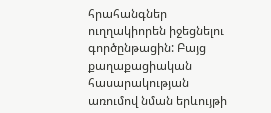հրահանգներ ուղղակիորեն իջեցնելու գործընթացին: Բայց քաղաքացիական հասարակության առումով նման երևույթի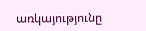առկայությունը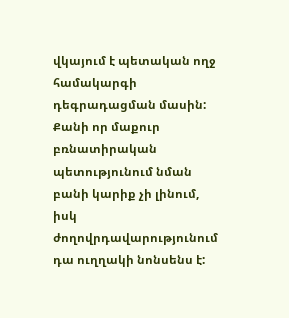վկայում է պետական ողջ համակարգի դեգրադացման մասին: Քանի որ մաքուր բռնատիրական պետությունում նման բանի կարիք չի լինում, իսկ ժողովրդավարությունում դա ուղղակի նոնսենս է: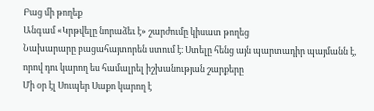Բաց մի թողեք
Անգամ «Կրթվելը նորաձեւ է» շարժումը կիսատ թողեց
Նախարարը բացահայտորեն ստում է։ Ստելը հենց այն պարտադիր պայմանն է, որով դու կարող ես համալրել իշխանության շարքերը
Մի օր էլ Սուպեր Սաքո կարող է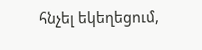հնչել եկեղեցում,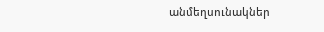անմեղսունակներ